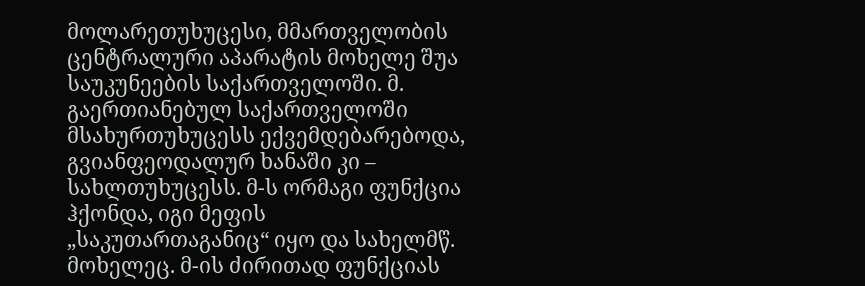მოლარეთუხუცესი, მმართველობის ცენტრალური აპარატის მოხელე შუა საუკუნეების საქართველოში. მ. გაერთიანებულ საქართველოში მსახურთუხუცესს ექვემდებარებოდა, გვიანფეოდალურ ხანაში კი – სახლთუხუცესს. მ-ს ორმაგი ფუნქცია ჰქონდა, იგი მეფის „საკუთართაგანიც“ იყო და სახელმწ. მოხელეც. მ-ის ძირითად ფუნქციას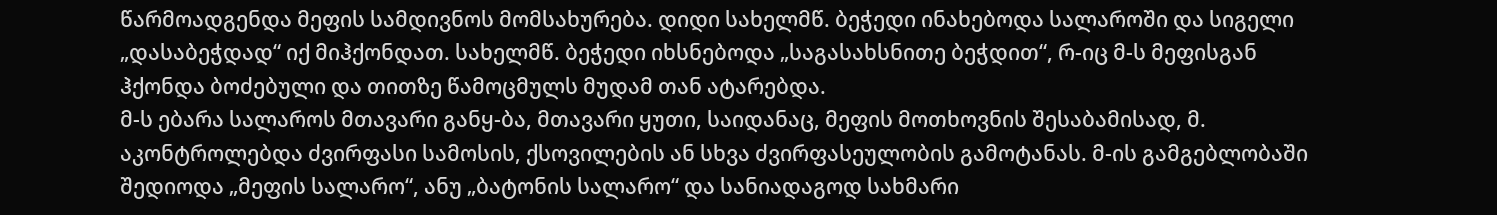წარმოადგენდა მეფის სამდივნოს მომსახურება. დიდი სახელმწ. ბეჭედი ინახებოდა სალაროში და სიგელი „დასაბეჭდად“ იქ მიჰქონდათ. სახელმწ. ბეჭედი იხსნებოდა „საგასახსნითე ბეჭდით“, რ-იც მ-ს მეფისგან ჰქონდა ბოძებული და თითზე წამოცმულს მუდამ თან ატარებდა.
მ-ს ებარა სალაროს მთავარი განყ-ბა, მთავარი ყუთი, საიდანაც, მეფის მოთხოვნის შესაბამისად, მ. აკონტროლებდა ძვირფასი სამოსის, ქსოვილების ან სხვა ძვირფასეულობის გამოტანას. მ-ის გამგებლობაში შედიოდა „მეფის სალარო“, ანუ „ბატონის სალარო“ და სანიადაგოდ სახმარი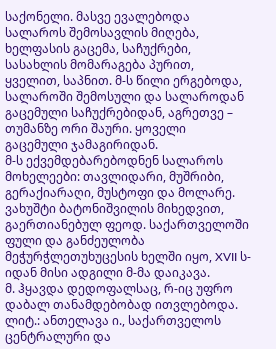საქონელი. მასვე ევალებოდა სალაროს შემოსავლის მიღება, ხელფასის გაცემა, საჩუქრები, სასახლის მომარაგება პურით, ყველით, საპნით. მ-ს წილი ერგებოდა, სალაროში შემოსული და სალაროდან გაცემული საჩუქრებიდან, აგრეთვე – თუმანზე ორი შაური. ყოველი გაცემული ჯამაგირიდან.
მ-ს ექვემდებარებოდნენ სალაროს მოხელეები: თავლიდარი, მუშრიბი, გერაქიარაღი, მუსტოფი და მოლარე.
ვახუშტი ბატონიშვილის მიხედვით, გაერთიანებულ ფეოდ. საქართველოში ფული და განძეულობა მეჭურჭლეთუხუცესის ხელში იყო, XVII ს-იდან მისი ადგილი მ-მა დაიკავა.
მ. ჰყავდა დედოფალსაც, რ-იც უფრო დაბალ თანამდებობად ითვლებოდა.
ლიტ.: ანთელავა ი., საქართველოს ცენტრალური და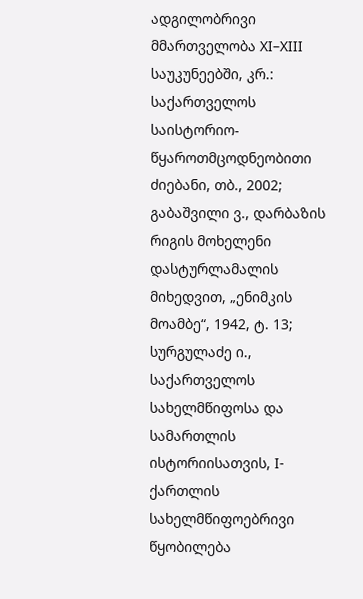ადგილობრივი მმართველობა XI–XIII საუკუნეებში, კრ.: საქართველოს საისტორიო-წყაროთმცოდნეობითი ძიებანი, თბ., 2002; გაბაშვილი ვ., დარბაზის რიგის მოხელენი დასტურლამალის მიხედვით, „ენიმკის მოამბე“, 1942, ტ. 13; სურგულაძე ი., საქართველოს სახელმწიფოსა და სამართლის ისტორიისათვის, I-ქართლის სახელმწიფოებრივი წყობილება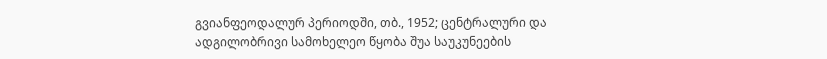გვიანფეოდალურ პერიოდში, თბ., 1952; ცენტრალური და ადგილობრივი სამოხელეო წყობა შუა საუკუნეების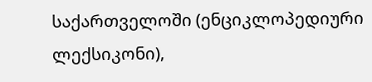საქართველოში (ენციკლოპედიური ლექსიკონი),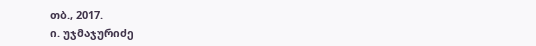თბ., 2017.
ი. უჯმაჯურიძე